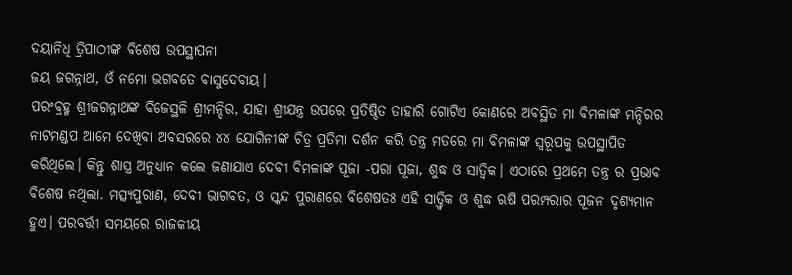ଦୟାନିଧି ତ୍ରିପାଠୀଙ୍କ ବିଶେଷ ଉପସ୍ଥାପନା
ଜୟ ଜଗନ୍ନାଥ, ଓଁ ନମୋ ଭଗବତେ ବାସୁଦେବାୟ।
ପରଂବ୍ରହ୍ମ ଶ୍ରୀଜଗନ୍ନାଥଙ୍କ ବିଜେସ୍ଥଳି ଶ୍ରୀମନ୍ଦିର, ଯାହା ଶ୍ରୀଯନ୍ତ୍ର ଉପରେ ପ୍ରତିଷ୍ଠିତ ତାହାରି ଗୋଟିଏ କୋଣରେ ଅବସ୍ଥିତ ମା ବିମଳାଙ୍କ ମନ୍ଦିରର ନାଟମଣ୍ଡପ ଆମେ ଦେଖିବା ଅବସରରେ ୪୪ ଯୋଗିନୀଙ୍କ ଚିତ୍ର ପ୍ରତିମା ଦର୍ଶନ କରି ତନ୍ତ୍ର ମତରେ ମା ବିମଳାଙ୍କ ସ୍ୱରୂପକୁ ଉପସ୍ଥାପିତ କରିଥିଲେ। କିନ୍ତୁ ଶାସ୍ତ୍ର ଅନୁଧ୍ୟାନ କଲେ ଜଣାଯାଏ ଦେବୀ ବିମଳାଙ୍କ ପୂଜା -ପରା ପୂଜା, ଶୁଦ୍ଧ ଓ ସାତ୍ଵିକ। ଏଠାରେ ପ୍ରଥମେ ତନ୍ତ୍ର ର ପ୍ରଭାବ ବିଶେଷ ନଥିଲା. ମତ୍ସ୍ୟପୁରାଣ, ଦେବୀ ଭାଗବତ, ଓ ସ୍କନ୍ଦ ପୁରାଣରେ ବିଶେଷତଃ ଏହି ସାତ୍ତ୍ଵିକ ଓ ଶୁଦ୍ଧ ଋଷି ପରମ୍ପରାର ପୂଜନ ଦୃଶ୍ୟମାନ ହୁଏ। ପରବର୍ତ୍ତୀ ସମୟରେ ରାଜକୀୟ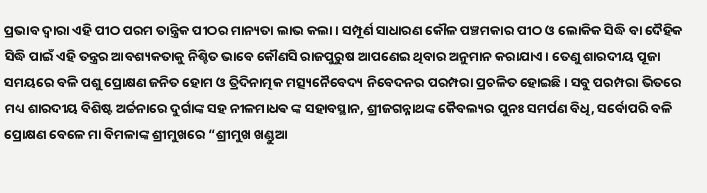ପ୍ରଭାବ ଦ୍ୱାରା ଏହି ପୀଠ ପରମ ତାନ୍ତ୍ରିକ ପୀଠର ମାନ୍ୟତା ଲାଭ କଲା। ସମ୍ପୂର୍ଣ ସାଧାରଣ କୌଳ ପଞ୍ଚମକାର ପୀଠ ଓ ଲୋକିକ ସିଦ୍ଧି ବା ଦୈହିକ ସିଦ୍ଧି ପାଇଁ ଏହି ତନ୍ତ୍ରର ଆବଶ୍ୟକତାକୁ ନିଶ୍ଚିତ ଭାବେ କୌଣସି ରାଜପୁରୁଷ ଆପଣେଇ ଥିବାର ଅନୁମାନ କରାଯାଏ। ତେଣୁ ଶାରଦୀୟ ପୂଜା ସମୟରେ ବଳି ପଶୁ ପ୍ରୋକ୍ଷଣ ଜନିତ ହୋମ ଓ ତ୍ରିଦିନାତ୍ମକ ମତ୍ସ୍ୟନୈବେଦ୍ୟ ନିବେଦନର ପରମ୍ପରା ପ୍ରଚଳିତ ହୋଇଛି। ସବୁ ପରମ୍ପରା ଭିତରେ ମଧ୍ୟ ଶାରଦୀୟ ବିଶିଷ୍ଟ ଅର୍ଚ୍ଚନାରେ ଦୁର୍ଗାଙ୍କ ସହ ନୀଳମାଧଵ ଙ୍କ ସହାବସ୍ଥାନ, ଶ୍ରୀଜଗନ୍ନାଥଙ୍କ କୈବଲ୍ୟର ପୁନଃ ସମର୍ପଣ ବିଧି, ସର୍ବୋପରି ବଳି ପ୍ରୋକ୍ଷଣ ବେଳେ ମା ବିମଳାଙ୍କ ଶ୍ରୀମୁଖରେ “ଶ୍ରୀମୁଖ ଖଣ୍ଡୁଆ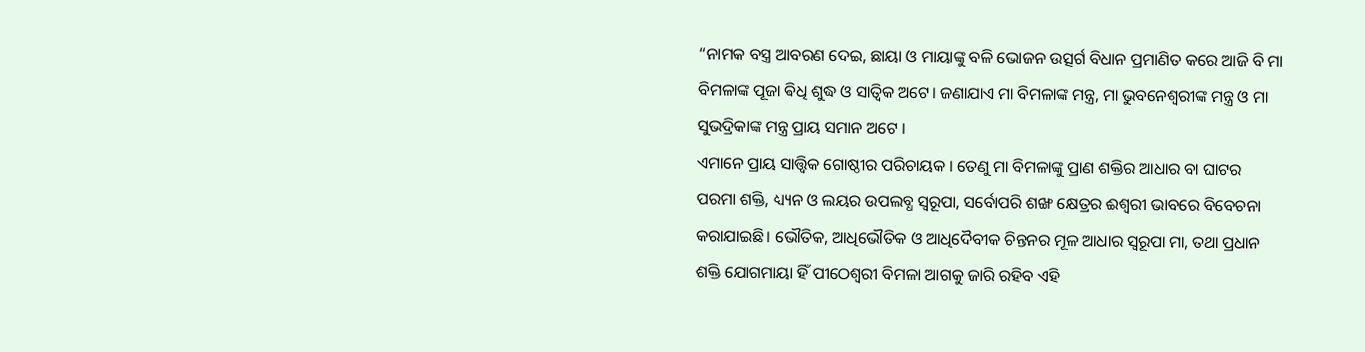“ନାମକ ବସ୍ତ୍ର ଆବରଣ ଦେଇ, ଛାୟା ଓ ମାୟାଙ୍କୁ ବଳି ଭୋଜନ ଉତ୍ସର୍ଗ ବିଧାନ ପ୍ରମାଣିତ କରେ ଆଜି ବି ମା ବିମଳାଙ୍କ ପୂଜା ଵିଧି ଶୁଦ୍ଧ ଓ ସାତ୍ଵିକ ଅଟେ। ଜଣାଯାଏ ମା ବିମଳାଙ୍କ ମନ୍ତ୍ର, ମା ଭୁବନେଶ୍ୱରୀଙ୍କ ମନ୍ତ୍ର ଓ ମା ସୁଭଦ୍ରିକାଙ୍କ ମନ୍ତ୍ର ପ୍ରାୟ ସମାନ ଅଟେ ।
ଏମାନେ ପ୍ରାୟ ସାତ୍ତ୍ଵିକ ଗୋଷ୍ଠୀର ପରିଚାୟକ । ତେଣୁ ମା ବିମଳାଙ୍କୁ ପ୍ରାଣ ଶକ୍ତିର ଆଧାର ବା ଘାଟର ପରମା ଶକ୍ତି, ଧ୍ୟ୍ୟନ ଓ ଲୟର ଉପଲବ୍ଧ ସ୍ୱରୂପା, ସର୍ବୋପରି ଶଙ୍ଖ କ୍ଷେତ୍ରର ଈଶ୍ୱରୀ ଭାବରେ ବିବେଚନା କରାଯାଇଛି। ଭୌତିକ, ଆଧିଭୌତିକ ଓ ଆଧିଦୈବୀକ ଚିନ୍ତନର ମୂଳ ଆଧାର ସ୍ୱରୂପା ମା, ତଥା ପ୍ରଧାନ ଶକ୍ତି ଯୋଗମାୟା ହିଁ ପୀଠେଶ୍ୱରୀ ବିମଳା ଆଗକୁ ଜାରି ରହିବ ଏହି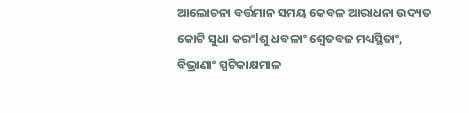ଆଲୋଚନା ବର୍ତ୍ତମାନ ସମୟ କେବଳ ଆରାଧନା ଉଦ୍ୟତ କୋଟି ସୁଧା କରଂlଶୁ ଧବଳାଂ ଶ୍ୱେତବଜ ମଧ୍ୟସ୍ଥିତାଂ, ବିଭ୍ରାଣାଂ ସ୍ପଟିକାକ୍ଷମାଳ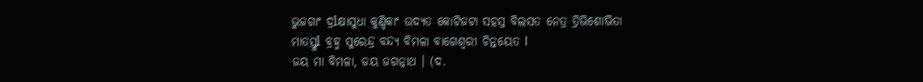ଭୁଜଗାଂ ଦ୍ରlକ୍ଷାସୁଧା କୁଣ୍ଡିକାଂ ଉଦ୍ୟତ କୋଟିଜଟା ସହସ୍ର ବିଲସତ ନେତ୍ର ତ୍ରିଭିଶୋଭିତା
ମାତସ୍ତୁl ବ୍ରହ୍ମ ସୁରେନ୍ଦ୍ର ବନ୍ଦ୍ୟ ବିମଳା ବାଗେଶ୍ବରୀ ଚିନ୍ତୟେତ l
ଜୟ ମା ବିମଳା, ଜୟ ଜଗନ୍ନାଥ । (ଦ.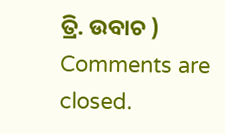ତ୍ରି. ଉବାଚ )
Comments are closed.